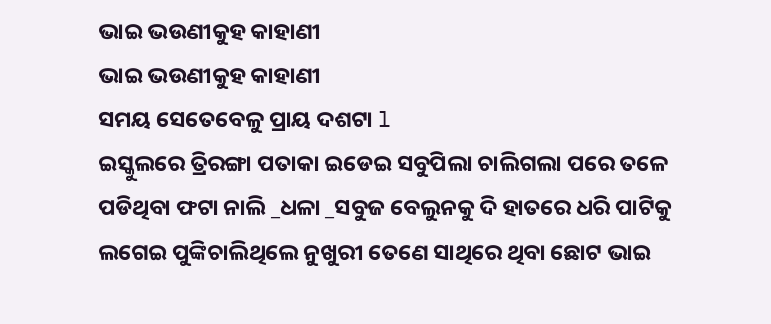ଭାଇ ଭଉଣୀକୁହ କାହାଣୀ
ଭାଇ ଭଉଣୀକୁହ କାହାଣୀ
ସମୟ ସେତେବେଳୁ ପ୍ରାୟ ଦଶଟା l
ଇସ୍କୁଲରେ ତ୍ରିରଙ୍ଗା ପତାକା ଇଡେଇ ସବୁପିଲା ଚାଲିଗଲା ପରେ ତଳେ ପଡିଥିବା ଫଟା ନାଲି _ଧଳା _ସବୁଜ ବେଲୁନକୁ ଦି ହାତରେ ଧରି ପାଟିକୁ ଲଗେଇ ପୁଙ୍କିଚାଲିଥିଲେ ନୁଖୁରୀ ତେଣେ ସାଥିରେ ଥିବା ଛୋଟ ଭାଇ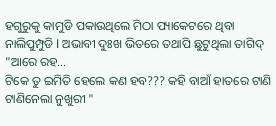ହଗୁରୁକୁ କାମୁଡି ପକାଉଥିଲେ ମିଠା ପ୍ୟାକେଟରେ ଥିବା ନାଲିପୁମ୍ପୁଡି l ଅଭାବୀ ଦୁଃଖ ଭିତରେ ତଥାପି ଛୁଟୁଥିଲା ତାଗିଦ୍
"ଆରେ ରହ...
ଟିକେ ତୁ ଇମିତି ହେଲେ କଣ ହବ??? କହି ବାଆଁ ହାତରେ ଟାଣି ଟାଣିନେଲା ନୁଖୁରୀ "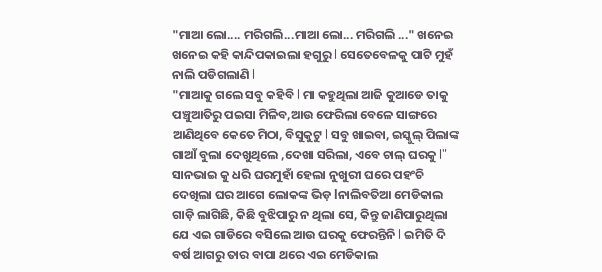"ମାଆ ଲୋ.... ମରିଗଲି...ମାଆ ଲୋ... ମରିଗଲି ..." ଖନେଇ ଖନେଇ କହି କାନ୍ଦିପକାଇଲା ହଗୁରୁ l ସେତେବେଳକୁ ପାଟି ମୁହଁ ନାଲି ପଡିଗଲାଣି l
"ମାଆକୁ ଗଲେ ସବୁ କହିବି l ମା କହୁଥିଲା ଆଜି କୁଆଡେ ତାକୁ ପଞ୍ଚୁଆତିରୁ ପଇସା ମିଳିବ,ଆଉ ଫେରିଲା ବେଳେ ସାଙ୍ଗରେ ଆଣିଥିବେ କେତେ ମିଠା, ବିସୁକୁଟୁ l ସବୁ ଖାଇବା, ଇସ୍କୁଲ୍ ପିଲାଙ୍କ ଗାଆଁ ବୁଲା ଦେଖୁଥିଲେ ,ଦେଖା ସରିଲା, ଏବେ ଚାଲ୍ ଘରକୁ l" ସାନଭାଇ କୁ ଧରି ଘରମୁହାଁ ହେଲା ନୁଖୁରୀ ଘରେ ପହଂଚି ଦେଖିଲା ଘର ଆଗେ ଲୋକଙ୍କ ଭିଡ଼ lନାଲିବତିଆ ମେଡିକାଲ ଗାଡ଼ି ଲାଗିଛି, କିଛି ବୁଝିପାରୁ ନ ଥିଲା ସେ, କିନ୍ତୁ ଜାଣିପାରୁଥିଲା ଯେ ଏଇ ଗାଡିରେ ବସିଲେ ଆଉ ଘରକୁ ଫେରନ୍ତିନି l ଇମିତି ଦି ବର୍ଷ ଆଗରୁ ତାର ବାପା ଥରେ ଏଇ ମେଡିକାଲ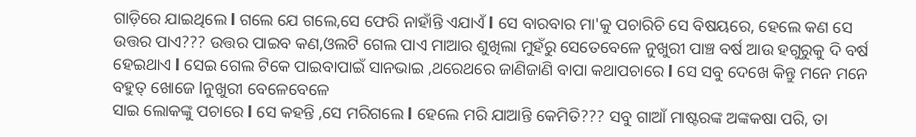ଗାଡ଼ିରେ ଯାଇଥିଲେ l ଗଲେ ଯେ ଗଲେ,ସେ ଫେରି ନାହାଁନ୍ତି ଏଯାଏଁ l ସେ ବାରବାର ମା'କୁ ପଚାରିଚି ସେ ବିଷୟରେ, ହେଲେ କଣ ସେ ଉତ୍ତର ପାଏ??? ଉତ୍ତର ପାଇବ କଣ,ଓଲଟି ଗେଲ ପାଏ ମାଆର ଶୁଖିଲା ମୁହଁରୁ ସେତେବେଳେ ନୁଖୁରୀ ପାଞ୍ଚ ବର୍ଷ ଆଉ ହଗୁରୁକୁ ଦି ବର୍ଷ ହେଇଥାଏ l ସେଇ ଗେଲ ଟିକେ ପାଇବାପାଇଁ ସାନଭାଇ ,ଥରେଥରେ ଜାଣିଜାଣି ବାପା କଥାପଚାରେ l ସେ ସବୁ ଦେଖେ କିନ୍ତୁ ମନେ ମନେ ବହୁତ୍ ଖୋଜେ lନୁଖୁରୀ ବେଳେବେଳେ
ସାଇ ଲୋକଙ୍କୁ ପଚାରେ l ସେ କହନ୍ତି ,ସେ ମରିଗଲେ l ହେଲେ ମରି ଯାଆନ୍ତି କେମିତି??? ସବୁ ଗାଆଁ ମାଷ୍ଟରଙ୍କ ଅଙ୍କକଷା ପରି, ତା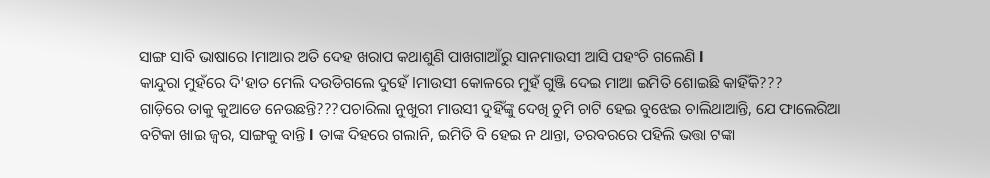ସାଙ୍ଗ ସାବି ଭାଷାରେ lମାଆର ଅତି ଦେହ ଖରାପ କଥାଶୁଣି ପାଖଗାଆଁରୁ ସାନମାଉସୀ ଆସି ପହଂଚି ଗଲେଣି l
କାନ୍ଦୁରା ମୁହଁରେ ଦି'ହାତ ମେଲି ଦଉଡିଗଲେ ଦୁହେଁ lମାଉସୀ କୋଳରେ ମୁହଁ ଗୁଞ୍ଜି ଦେଇ ମାଆ ଇମିତି ଶୋଇଛି କାହିଁକି???
ଗାଡ଼ିରେ ତାକୁ କୁଆଡେ ନେଉଛନ୍ତି???ପଚାରିଲା ନୁଖୁରୀ ମାଉସୀ ଦୁହିଁଙ୍କୁ ଦେଖି ଚୁମି ଚାଟି ହେଇ ବୁଝେଇ ଚାଲିଥାଆନ୍ତି, ଯେ ଫାଲେରିଆ ବଟିକା ଖାଇ ଜ୍ଵର, ସାଙ୍ଗକୁ ବାନ୍ତି l ତାଙ୍କ ଦିହରେ ଗଲାନି, ଇମିତି ବି ହେଇ ନ ଥାନ୍ତା, ତରବରରେ ପହିଲି ଭତ୍ତା ଟଙ୍କା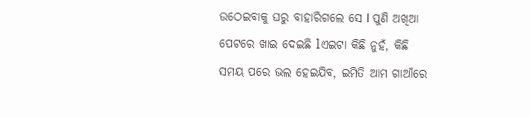ଉଠେଇବାକୁ ଘରୁ ବାହାରିଗଲେ ସେ l ପୁଣି ଅଖିଆ ପେଟରେ ଖାଇ ଦେଇଛି lଏଇଟା କିଛି ନୁହଁ, କିଛି ସମୟ ପରେ ଭଲ ହେଇଯିବ, ଇମିତି ଆମ ଗାଆଁରେ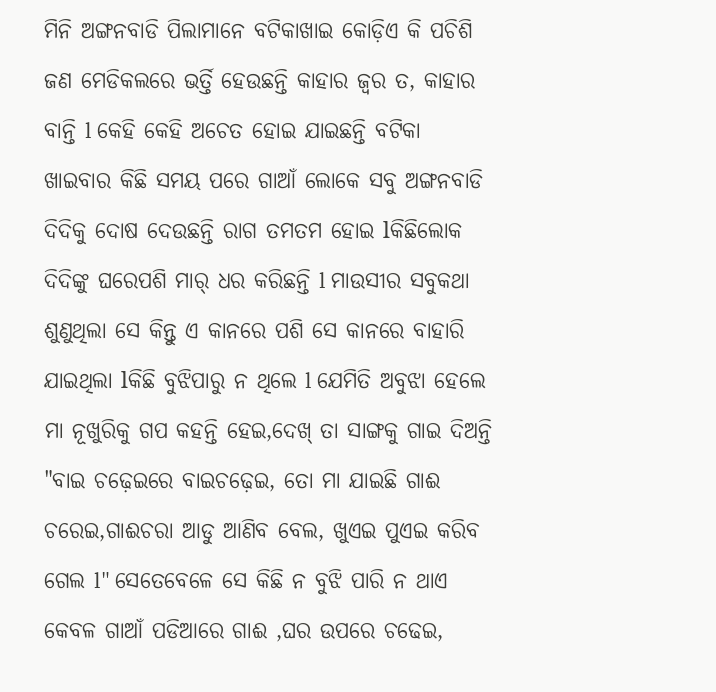ମିନି ଅଙ୍ଗନବାଡି ପିଲାମାନେ ବଟିକାଖାଇ କୋଡ଼ିଏ କି ପଚିଶି ଜଣ ମେଡିକଲରେ ଭର୍ତ୍ତି ହେଉଛନ୍ତି କାହାର ଜ୍ଵର ତ, କାହାର ବାନ୍ତି l କେହି କେହି ଅଚେତ ହୋଇ ଯାଇଛନ୍ତି ବଟିକା ଖାଇବାର କିଛି ସମୟ ପରେ ଗାଆଁ ଲୋକେ ସବୁ ଅଙ୍ଗନବାଡି ଦିଦିକୁ ଦୋଷ ଦେଉଛନ୍ତି ରାଗ ତମତମ ହୋଇ lକିଛିଲୋକ ଦିଦିଙ୍କୁ ଘରେପଶି ମାର୍ ଧର କରିଛନ୍ତି l ମାଉସୀର ସବୁକଥା ଶୁଣୁଥିଲା ସେ କିନ୍ତୁ ଏ କାନରେ ପଶି ସେ କାନରେ ବାହାରି ଯାଇଥିଲା lକିଛି ବୁଝିପାରୁ ନ ଥିଲେ l ଯେମିତି ଅବୁଝା ହେଲେ ମା ନୂଖୁରିକୁ ଗପ କହନ୍ତି ହେଇ,ଦେଖ୍ ତା ସାଙ୍ଗକୁ ଗାଇ ଦିଅନ୍ତି "ବାଇ ଚଢ଼େଇରେ ବାଇଚଢ଼େଇ, ତୋ ମା ଯାଇଛି ଗାଈ ଚରେଇ,ଗାଈଚରା ଆଡୁ ଆଣିବ ବେଲ, ଖୁଏଇ ପୁଏଇ କରିବ ଗେଲ l" ସେତେବେଳେ ସେ କିଛି ନ ବୁଝି ପାରି ନ ଥାଏ କେବଳ ଗାଆଁ ପଡିଆରେ ଗାଈ ,ଘର ଉପରେ ଚଢେଇ,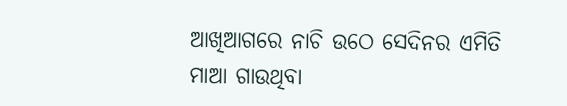ଆଖିଆଗରେ ନାଚି ଉଠେ ସେଦିନର ଏମିତି ମାଆ ଗାଉଥିବା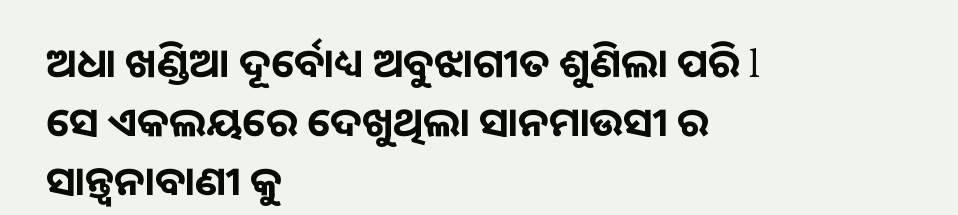ଅଧା ଖଣ୍ଡିଆ ଦୂର୍ବୋଧ୍ୟ ଅବୁଝାଗୀତ ଶୁଣିଲା ପରି l ସେ ଏକଲୟରେ ଦେଖୁଥିଲା ସାନମାଉସୀ ର ସାନ୍ତ୍ଵନାବାଣୀ କୁ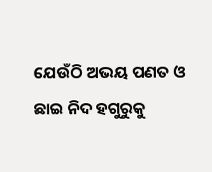ଯେଉଁଠି ଅଭୟ ପଣତ ଓ ଛାଇ ନିଦ ହଗୁରୁକୁ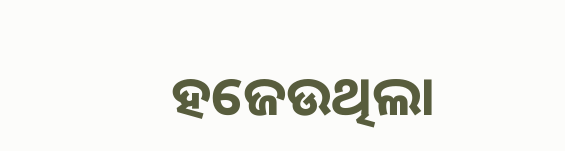ହଜେଉଥିଲା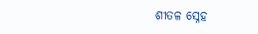ଶୀତଳ ସ୍ନେହ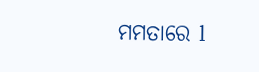ମମତାରେ l